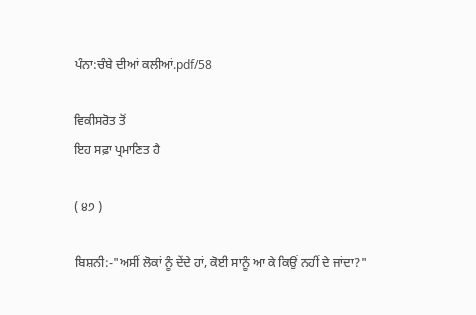ਪੰਨਾ:ਚੰਬੇ ਦੀਆਂ ਕਲੀਆਂ.pdf/58

ਵਿਕੀਸਰੋਤ ਤੋਂ
ਇਹ ਸਫ਼ਾ ਪ੍ਰਮਾਣਿਤ ਹੈ

( ੪੭ )

ਬਿਸ਼ਨੀ:-"ਅਸੀਂ ਲੋਕਾਂ ਨੂੰ ਦੇਂਦੇ ਹਾਂ, ਕੋਈ ਸਾਨੂੰ ਆ ਕੇ ਕਿਉਂ ਨਹੀਂ ਦੇ ਜਾਂਦਾ?"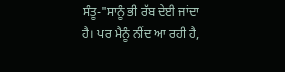ਸੰਤੂ-"ਸਾਨੂੰ ਭੀ ਰੱਬ ਦੇਈ ਜਾਂਦਾ ਹੈ। ਪਰ ਮੈਨੂੰ ਨੀਂਦ ਆ ਰਹੀ ਹੈ,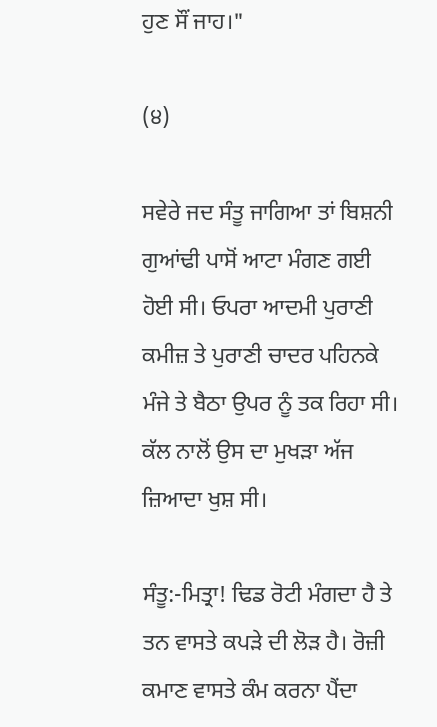ਹੁਣ ਸੌਂ ਜਾਹ।"

(੪)

ਸਵੇਰੇ ਜਦ ਸੰਤੂ ਜਾਗਿਆ ਤਾਂ ਬਿਸ਼ਨੀ ਗੁਆਂਢੀ ਪਾਸੋਂ ਆਟਾ ਮੰਗਣ ਗਈ ਹੋਈ ਸੀ। ਓਪਰਾ ਆਦਮੀ ਪੁਰਾਣੀ ਕਮੀਜ਼ ਤੇ ਪੁਰਾਣੀ ਚਾਦਰ ਪਹਿਨਕੇ ਮੰਜੇ ਤੇ ਬੈਠਾ ਉਪਰ ਨੂੰ ਤਕ ਰਿਹਾ ਸੀ। ਕੱਲ ਨਾਲੋਂ ਉਸ ਦਾ ਮੁਖੜਾ ਅੱਜ ਜ਼ਿਆਦਾ ਖੁਸ਼ ਸੀ।

ਸੰਤੂ:-ਮਿਤ੍ਰਾ! ਢਿਡ ਰੋਟੀ ਮੰਗਦਾ ਹੈ ਤੇ ਤਨ ਵਾਸਤੇ ਕਪੜੇ ਦੀ ਲੋੜ ਹੈ। ਰੋਜ਼ੀ ਕਮਾਣ ਵਾਸਤੇ ਕੰਮ ਕਰਨਾ ਪੈਂਦਾ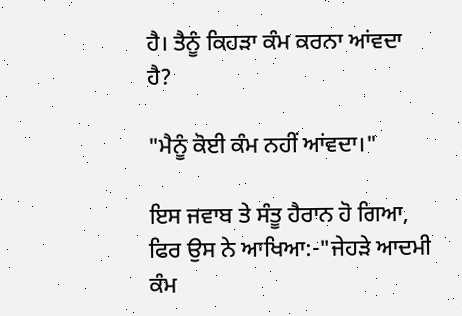ਹੈ। ਤੈਨੂੰ ਕਿਹੜਾ ਕੰਮ ਕਰਨਾ ਆਂਵਦਾ ਹੈ?

"ਮੈਨੂੰ ਕੋਈ ਕੰਮ ਨਹੀਂ ਆਂਵਦਾ।"

ਇਸ ਜਵਾਬ ਤੇ ਸੰਤੂ ਹੈਰਾਨ ਹੋ ਗਿਆ, ਫਿਰ ਉਸ ਨੇ ਆਖਿਆ:-"ਜੇਹੜੇ ਆਦਮੀ ਕੰਮ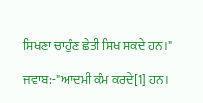ਸਿਖਣਾ ਚਾਹੁੰਣ ਛੇਤੀ ਸਿਖ ਸਕਦੇ ਹਨ।"

ਜਵਾਬ:-"ਆਦਮੀ ਕੰਮ ਕਰਦੇ[1] ਹਨ।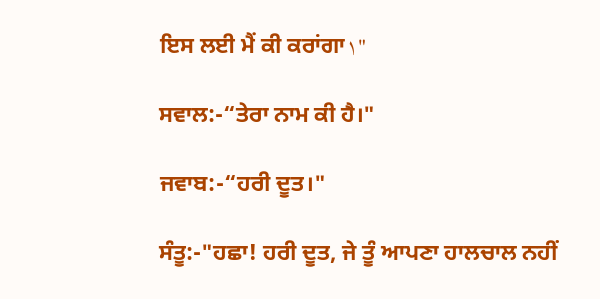ਇਸ ਲਈ ਮੈਂ ਕੀ ਕਰਾਂਗਾ١"

ਸਵਾਲ:-“ਤੇਰਾ ਨਾਮ ਕੀ ਹੈ।"

ਜਵਾਬ:-“ਹਰੀ ਦੂਤ।"

ਸੰਤੂ:-"ਹਛਾ! ਹਰੀ ਦੂਤ, ਜੇ ਤੂੰ ਆਪਣਾ ਹਾਲਚਾਲ ਨਹੀਂ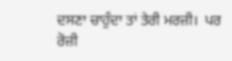ਦਸਣਾ ਚਾਹੁੰਦਾ ਤਾਂ ਤੇਰੀ ਮਰਜ਼ੀ١ ਪਰ ਰੋਜ਼ੀ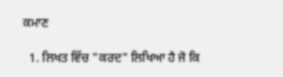ਕਮਾਣ

  1. ਲਿਖਤ ਵਿੱਚ "ਕਰਦ" ਲਿਖਿਆ ਹੈ ਜੋ ਕਿ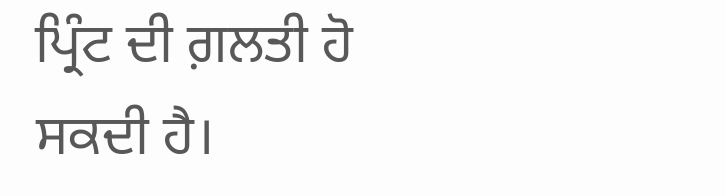ਪ੍ਰਿੰਟ ਦੀ ਗ਼ਲਤੀ ਹੋ ਸਕਦੀ ਹੈ।